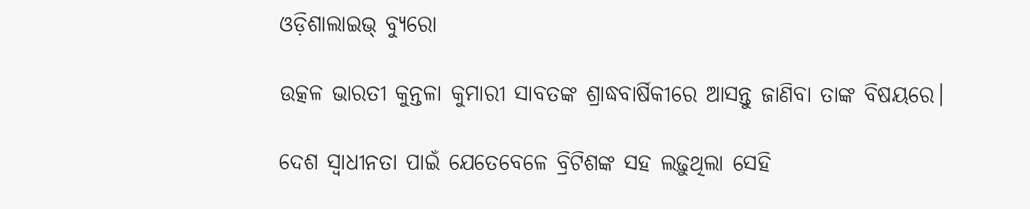ଓଡ଼ିଶାଲାଇଭ୍‌ ବ୍ୟୁରୋ

ଉତ୍କଳ ଭାରତୀ କୁନ୍ତଳା କୁମାରୀ ସାବତଙ୍କ ଶ୍ରାଦ୍ଧବାର୍ଷିକୀରେ ଆସନ୍ତୁ ଜାଣିବା ତାଙ୍କ ବିଷୟରେ।

ଦେଶ ସ୍ୱାଧୀନତା ପାଇଁ ଯେତେବେଳେ ବ୍ରିଟିଶଙ୍କ ସହ ଲଢ଼ୁଥିଲା ସେହି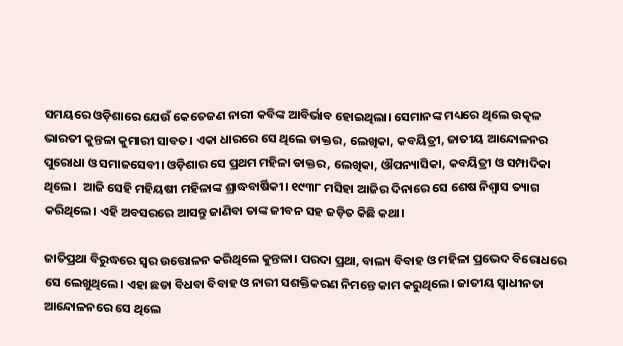ସମୟରେ ଓଡ଼ିଶାରେ ଯେଉଁ କେତେଜଣ ନାରୀ କବିଙ୍କ ଆବିର୍ଭାବ ହୋଇଥିଲା। ସେମାନଙ୍କ ମଧ୍ୟରେ ଥିଲେ ଉତ୍କଳ ଭାରତୀ କୁନ୍ତଳା କୁମାରୀ ସାବତ। ଏକା ଧାରରେ ସେ ଥିଲେ ଡାକ୍ତର, ଲେଖିକା, କବୟିତ୍ରୀ, ଜାତୀୟ ଆନ୍ଦୋଳନର ପୁରୋଧା ଓ ସମାଜସେବୀ। ଓଡ଼ିଶାର ସେ ପ୍ରଥମ ମହିଳା ଡାକ୍ତର, ଲେଖିକା, ଔପନ୍ୟାସିକା, କବୟିତ୍ରୀ ଓ ସମ୍ପାଦିକା ଥିଲେ।  ଆଜି ସେହି ମହିୟଷୀ ମହିଳାଙ୍କ ଶ୍ରାଦ୍ଧବାର୍ଷିକୀ। ୧୯୩୮ ମସିହା ଆଜିର ଦିନାରେ ସେ ଶେଷ ନିଶ୍ୱାସ ତ୍ୟାଗ କରିଥିଲେ। ଏହି ଅବସରରେ ଆସନ୍ତୁ ଜାଣିବା ତାଙ୍କ ଜୀବନ ସହ ଜଡ଼ିତ କିଛି କଥା।

ଜାତିପ୍ରଥା ବିରୁଦ୍ଧରେ ସ୍ଵର ଉତ୍ତୋଳନ କରିଥିଲେ କୁନ୍ତଳା। ପରଦା ପ୍ରଥା, ବାଲ୍ୟ ବିବାହ ଓ ମହିଳା ପ୍ରଭେଦ ବିରୋଧରେ ସେ ଲେଖୁଥିଲେ। ଏହା ଛଡା ବିଧବା ବିବାହ ଓ ନାରୀ ସଶକ୍ତିକରଣ ନିମନ୍ତେ କାମ କରୁଥିଲେ। ଜାତୀୟ ସ୍ଵାଧୀନତା ଆନ୍ଦୋଳନରେ ସେ ଥିଲେ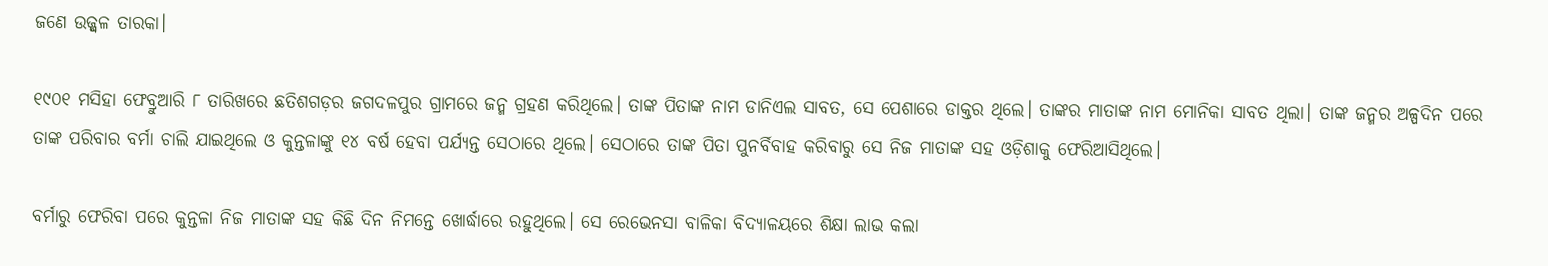ଜଣେ ଉଜ୍ଜ୍ଵଳ ତାରକା।

୧୯୦୧ ମସିହା ଫେବ୍ରୁଆରି ୮ ତାରିଖରେ ଛତିଶଗଡ଼ର ଜଗଦଳପୁର ଗ୍ରାମରେ ଜନ୍ମ ଗ୍ରହଣ କରିଥିଲେ। ତାଙ୍କ ପିତାଙ୍କ ନାମ ଡାନିଏଲ ସାବତ, ସେ ପେଶାରେ ଡାକ୍ତର ଥିଲେ। ତାଙ୍କର ମାତାଙ୍କ ନାମ ମୋନିକା ସାବତ ଥିଲା। ତାଙ୍କ ଜନ୍ମର ଅଳ୍ପଦିନ ପରେ ତାଙ୍କ ପରିବାର ବର୍ମା ଚାଲି ଯାଇଥିଲେ ଓ କୁନ୍ତଳାଙ୍କୁ ୧୪ ବର୍ଷ ହେବା ପର୍ଯ୍ୟନ୍ତ ସେଠାରେ ଥିଲେ। ସେଠାରେ ତାଙ୍କ ପିତା ପୁନର୍ବିବାହ କରିବାରୁ ସେ ନିଜ ମାତାଙ୍କ ସହ ଓଡ଼ିଶାକୁ ଫେରିଆସିଥିଲେ।

ବର୍ମାରୁ ଫେରିବା ପରେ କୁନ୍ତଳା ନିଜ ମାତାଙ୍କ ସହ କିଛି ଦିନ ନିମନ୍ତେ ଖୋର୍ଦ୍ଧାରେ ରହୁଥିଲେ। ସେ ରେଭେନସା ବାଳିକା ବିଦ୍ୟାଳୟରେ ଶିକ୍ଷା ଲାଭ କଲା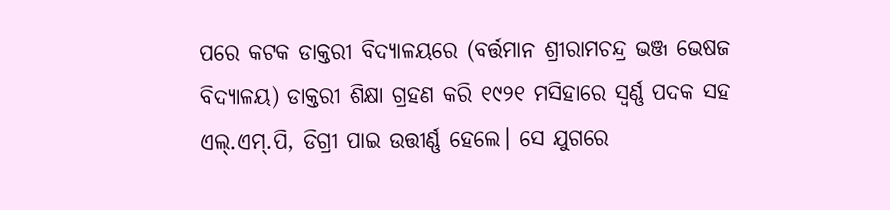ପରେ କଟକ ଡାକ୍ତରୀ ବିଦ୍ୟାଳୟରେ (ବର୍ତ୍ତମାନ ଶ୍ରୀରାମଚନ୍ଦ୍ର ଭଞ୍ଜ ଭେଷଜ ବିଦ୍ୟାଳୟ) ଡାକ୍ତରୀ ଶିକ୍ଷା ଗ୍ରହଣ କରି ୧୯୨୧ ମସିହାରେ ସ୍ୱର୍ଣ୍ଣ ପଦକ ସହ ଏଲ୍.ଏମ୍.ପି, ଡିଗ୍ରୀ ପାଇ ଉତ୍ତୀର୍ଣ୍ଣ ହେଲେ। ସେ ଯୁଗରେ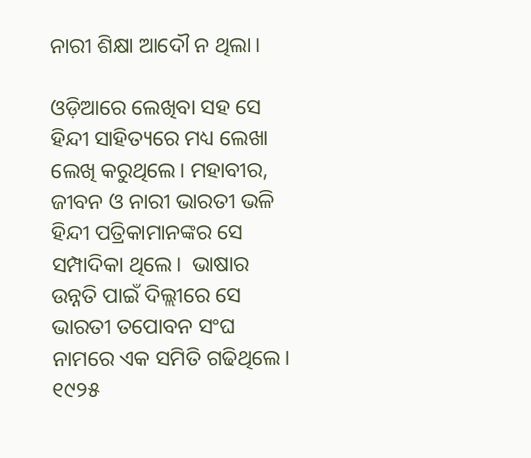ନାରୀ ଶିକ୍ଷା ଆଦୌ ନ ଥିଲା।

ଓଡ଼ିଆରେ ଲେଖିବା ସହ ସେ ହିନ୍ଦୀ ସାହିତ୍ୟରେ ମଧ୍ୟ ଲେଖା ଲେଖି କରୁଥିଲେ। ମହାବୀର, ଜୀବନ ଓ ନାରୀ ଭାରତୀ ଭଳି ହିନ୍ଦୀ ପତ୍ରିକାମାନଙ୍କର ସେ ସମ୍ପାଦିକା ଥିଲେ।  ଭାଷାର ଉନ୍ନତି ପାଇଁ ଦିଲ୍ଲୀରେ ସେ ଭାରତୀ ତପୋବନ ସଂଘ ନାମରେ ଏକ ସମିତି ଗଢିଥିଲେ। ୧୯୨୫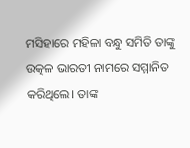ମସିହାରେ ମହିଳା ବନ୍ଧୁ ସମିତି ତାଙ୍କୁ ଉତ୍କଳ ଭାରତୀ ନାମରେ ସମ୍ମାନିତ କରିଥିଲେ। ତାଙ୍କ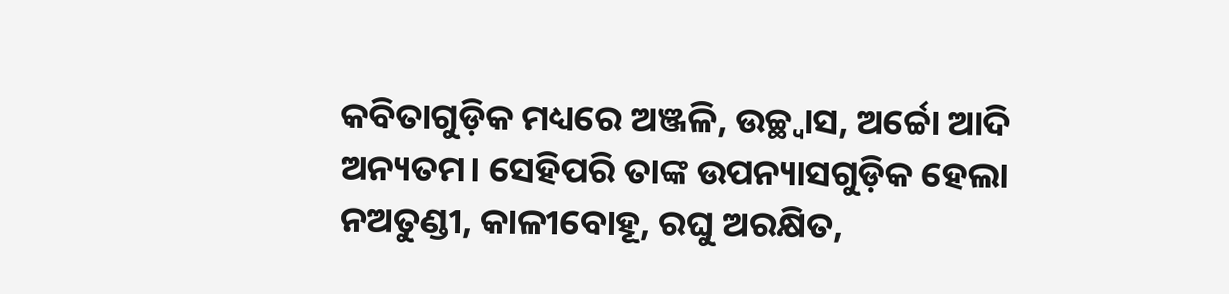କବିତାଗୁଡ଼ିକ ମଧ୍ୟରେ ଅଞ୍ଜଳି, ଉଚ୍ଛ୍ୱାସ, ଅର୍ଚ୍ଚୋ ଆଦି ଅନ୍ୟତମ। ସେହିପରି ତାଙ୍କ ଉପନ୍ୟାସଗୁଡ଼ିକ ହେଲା ନଅତୁଣ୍ଡୀ, କାଳୀବୋହୂ, ରଘୁ ଅରକ୍ଷିତ,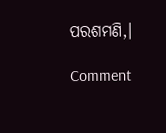ପରଶମଣି,।

Comment